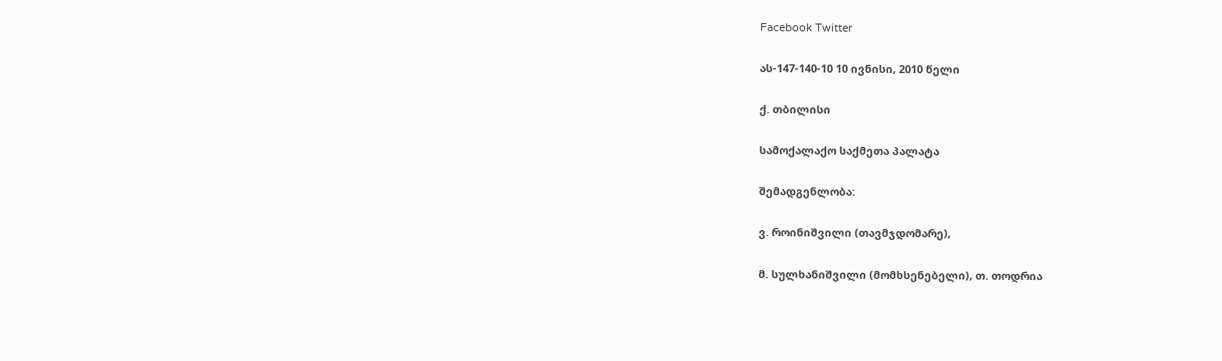Facebook Twitter

ას-147-140-10 10 ივნისი, 2010 წელი

ქ. თბილისი

სამოქალაქო საქმეთა პალატა

შემადგენლობა:

ვ. როინიშვილი (თავმჯდომარე),

მ. სულხანიშვილი (მომხსენებელი), თ. თოდრია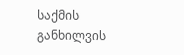საქმის განხილვის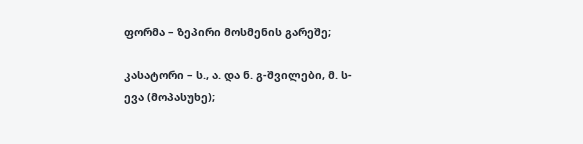ფორმა – ზეპირი მოსმენის გარეშე;

კასატორი – ს., ა. და ნ. გ-შვილები, მ. ს-ევა (მოპასუხე);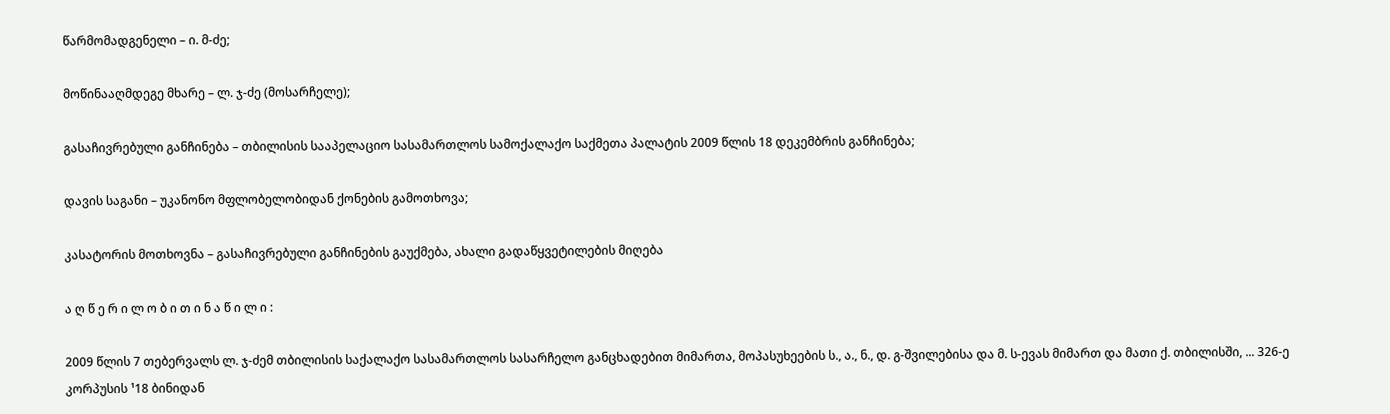წარმომადგენელი – ი. მ-ძე;

მოწინააღმდეგე მხარე – ლ. ჯ-ძე (მოსარჩელე);

გასაჩივრებული განჩინება – თბილისის სააპელაციო სასამართლოს სამოქალაქო საქმეთა პალატის 2009 წლის 18 დეკემბრის განჩინება;

დავის საგანი – უკანონო მფლობელობიდან ქონების გამოთხოვა;

კასატორის მოთხოვნა – გასაჩივრებული განჩინების გაუქმება, ახალი გადაწყვეტილების მიღება

ა ღ წ ე რ ი ლ ო ბ ი თ ი ნ ა წ ი ლ ი :

2009 წლის 7 თებერვალს ლ. ჯ-ძემ თბილისის საქალაქო სასამართლოს სასარჩელო განცხადებით მიმართა, მოპასუხეების ს., ა., ნ., დ. გ-შვილებისა და მ. ს-ევას მიმართ და მათი ქ. თბილისში, ... 326-ე კორპუსის ¹18 ბინიდან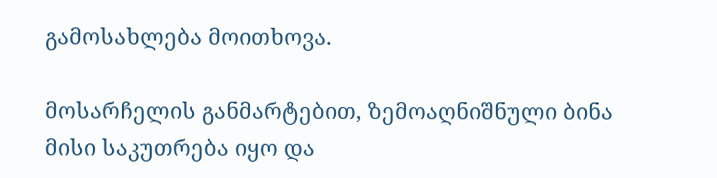გამოსახლება მოითხოვა.

მოსარჩელის განმარტებით, ზემოაღნიშნული ბინა მისი საკუთრება იყო და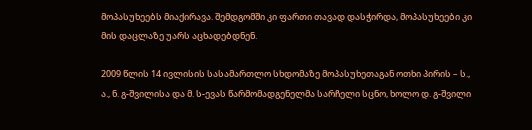მოპასუხეებს მიაქირავა. შემდგომში კი ფართი თავად დასჭირდა, მოპასუხეები კი მის დაცლაზე უარს აცხადებდნენ.

2009 წლის 14 ივლისის სასამართლო სხდომაზე მოპასუხეთაგან ოთხი პირის – ს., ა., ნ. გ-შვილისა და მ. ს-ევას წარმომადგენელმა სარჩელი სცნო, ხოლო დ. გ-შვილი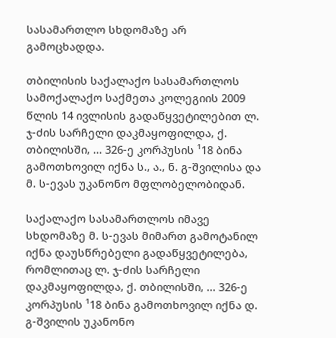სასამართლო სხდომაზე არ გამოცხადდა.

თბილისის საქალაქო სასამართლოს სამოქალაქო საქმეთა კოლეგიის 2009 წლის 14 ივლისის გადაწყვეტილებით ლ. ჯ-ძის სარჩელი დაკმაყოფილდა, ქ. თბილისში, ... 326-ე კორპუსის ¹18 ბინა გამოთხოვილ იქნა ს., ა., ნ. გ-შვილისა და მ. ს-ევას უკანონო მფლობელობიდან.

საქალაქო სასამართლოს იმავე სხდომაზე მ. ს-ევას მიმართ გამოტანილ იქნა დაუსწრებელი გადაწყვეტილება, რომლითაც ლ. ჯ-ძის სარჩელი დაკმაყოფილდა, ქ. თბილისში, ... 326-ე კორპუსის ¹18 ბინა გამოთხოვილ იქნა დ. გ-შვილის უკანონო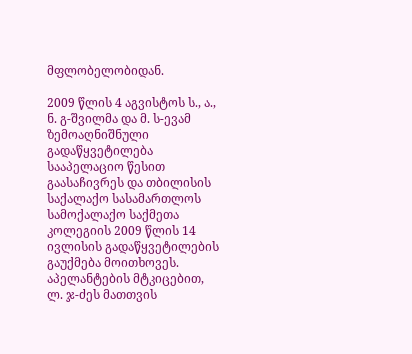მფლობელობიდან.

2009 წლის 4 აგვისტოს ს., ა., ნ. გ-შვილმა და მ. ს-ევამ ზემოაღნიშნული გადაწყვეტილება სააპელაციო წესით გაასაჩივრეს და თბილისის საქალაქო სასამართლოს სამოქალაქო საქმეთა კოლეგიის 2009 წლის 14 ივლისის გადაწყვეტილების გაუქმება მოითხოვეს. აპელანტების მტკიცებით, ლ. ჯ-ძეს მათთვის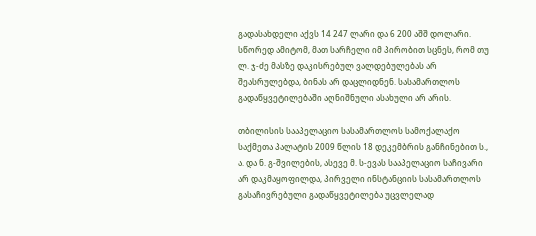გადასახდელი აქვს 14 247 ლარი და 6 200 აშშ დოლარი. სწორედ ამიტომ, მათ სარჩელი იმ პირობით სცნეს, რომ თუ ლ. ჯ-ძე მასზე დაკისრებულ ვალდებულებას არ შეასრულებდა, ბინას არ დაცლიდნენ. სასამართლოს გადაწყვეტილებაში აღნიშნული ასახული არ არის.

თბილისის სააპელაციო სასამართლოს სამოქალაქო საქმეთა პალატის 2009 წლის 18 დეკემბრის განჩინებით ს., ა. და ნ. გ-შვილების, ასევე მ. ს-ევას სააპელაციო საჩივარი არ დაკმაყოფილდა, პირველი ინსტანციის სასამართლოს გასაჩივრებული გადაწყვეტილება უცვლელად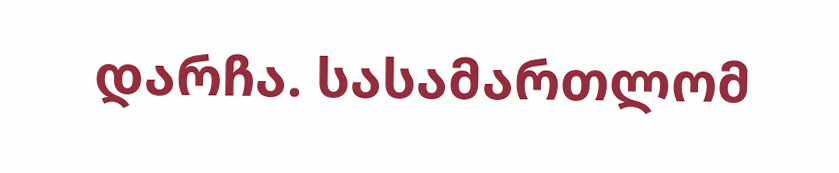დარჩა. სასამართლომ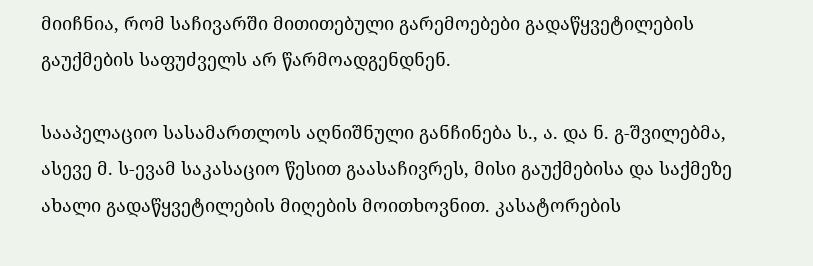მიიჩნია, რომ საჩივარში მითითებული გარემოებები გადაწყვეტილების გაუქმების საფუძველს არ წარმოადგენდნენ.

სააპელაციო სასამართლოს აღნიშნული განჩინება ს., ა. და ნ. გ-შვილებმა, ასევე მ. ს-ევამ საკასაციო წესით გაასაჩივრეს, მისი გაუქმებისა და საქმეზე ახალი გადაწყვეტილების მიღების მოითხოვნით. კასატორების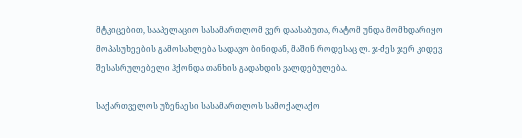მტკიცებით, სააპელაციო სასამართლომ ვერ დაასაბუთა, რატომ უნდა მომხდარიყო მოპასუხეების გამოსახლება სადავო ბინიდან, მაშინ როდესაც ლ. ჯ-ძეს ჯერ კიდევ შესასრულებელი ჰქონდა თანხის გადახდის ვალდებულება.

საქართველოს უზენაესი სასამართლოს სამოქალაქო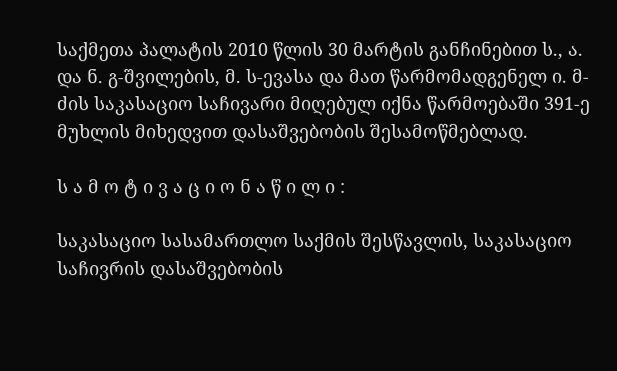საქმეთა პალატის 2010 წლის 30 მარტის განჩინებით ს., ა. და ნ. გ-შვილების, მ. ს-ევასა და მათ წარმომადგენელ ი. მ-ძის საკასაციო საჩივარი მიღებულ იქნა წარმოებაში 391-ე მუხლის მიხედვით დასაშვებობის შესამოწმებლად.

ს ა მ ო ტ ი ვ ა ც ი ო ნ ა წ ი ლ ი :

საკასაციო სასამართლო საქმის შესწავლის, საკასაციო საჩივრის დასაშვებობის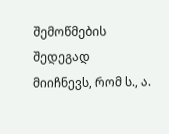შემოწმების შედეგად მიიჩნევს, რომ ს., ა.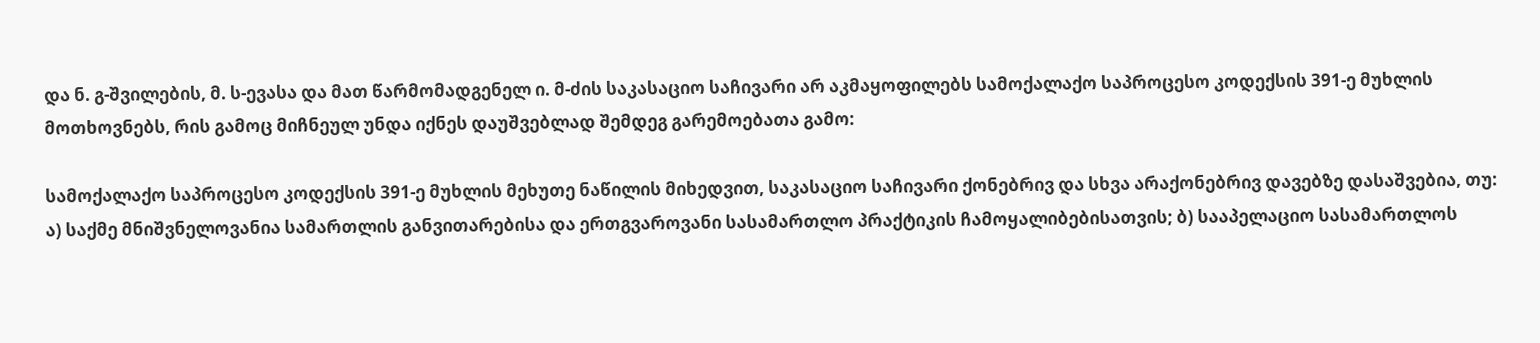და ნ. გ-შვილების, მ. ს-ევასა და მათ წარმომადგენელ ი. მ-ძის საკასაციო საჩივარი არ აკმაყოფილებს სამოქალაქო საპროცესო კოდექსის 391-ე მუხლის მოთხოვნებს, რის გამოც მიჩნეულ უნდა იქნეს დაუშვებლად შემდეგ გარემოებათა გამო:

სამოქალაქო საპროცესო კოდექსის 391-ე მუხლის მეხუთე ნაწილის მიხედვით, საკასაციო საჩივარი ქონებრივ და სხვა არაქონებრივ დავებზე დასაშვებია, თუ: ა) საქმე მნიშვნელოვანია სამართლის განვითარებისა და ერთგვაროვანი სასამართლო პრაქტიკის ჩამოყალიბებისათვის; ბ) სააპელაციო სასამართლოს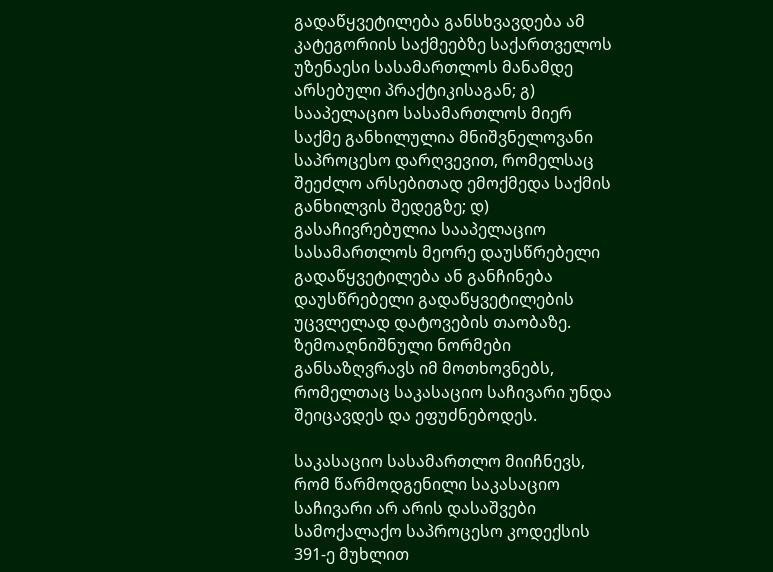გადაწყვეტილება განსხვავდება ამ კატეგორიის საქმეებზე საქართველოს უზენაესი სასამართლოს მანამდე არსებული პრაქტიკისაგან; გ) სააპელაციო სასამართლოს მიერ საქმე განხილულია მნიშვნელოვანი საპროცესო დარღვევით, რომელსაც შეეძლო არსებითად ემოქმედა საქმის განხილვის შედეგზე; დ) გასაჩივრებულია სააპელაციო სასამართლოს მეორე დაუსწრებელი გადაწყვეტილება ან განჩინება დაუსწრებელი გადაწყვეტილების უცვლელად დატოვების თაობაზე. ზემოაღნიშნული ნორმები განსაზღვრავს იმ მოთხოვნებს, რომელთაც საკასაციო საჩივარი უნდა შეიცავდეს და ეფუძნებოდეს.

საკასაციო სასამართლო მიიჩნევს, რომ წარმოდგენილი საკასაციო საჩივარი არ არის დასაშვები სამოქალაქო საპროცესო კოდექსის 391-ე მუხლით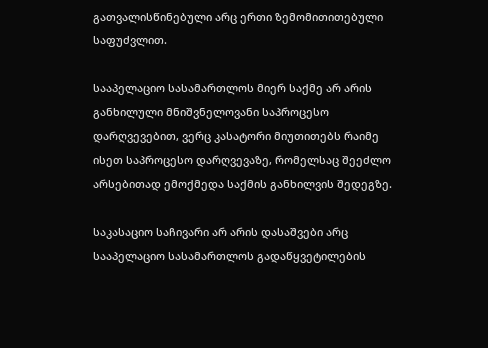გათვალისწინებული არც ერთი ზემომითითებული საფუძვლით.

სააპელაციო სასამართლოს მიერ საქმე არ არის განხილული მნიშვნელოვანი საპროცესო დარღვევებით, ვერც კასატორი მიუთითებს რაიმე ისეთ საპროცესო დარღვევაზე, რომელსაც შეეძლო არსებითად ემოქმედა საქმის განხილვის შედეგზე.

საკასაციო საჩივარი არ არის დასაშვები არც სააპელაციო სასამართლოს გადაწყვეტილების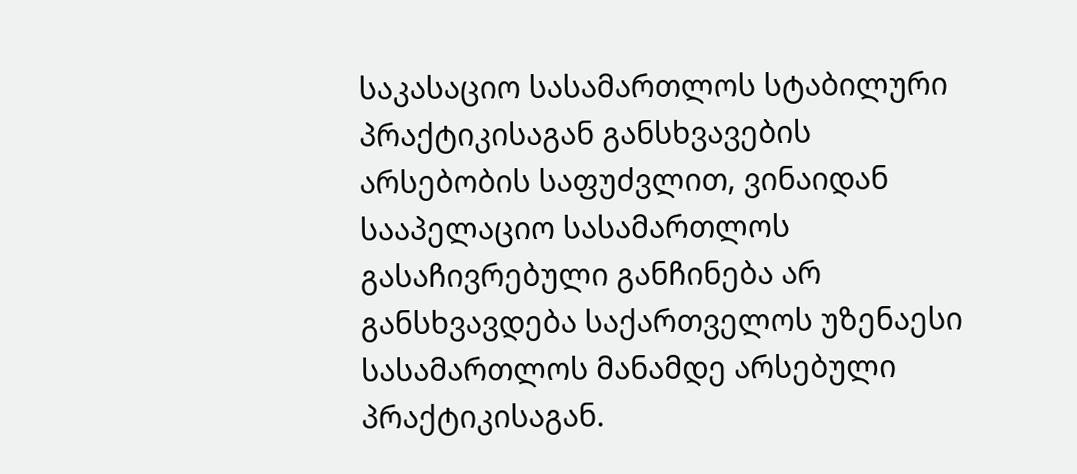საკასაციო სასამართლოს სტაბილური პრაქტიკისაგან განსხვავების არსებობის საფუძვლით, ვინაიდან სააპელაციო სასამართლოს გასაჩივრებული განჩინება არ განსხვავდება საქართველოს უზენაესი სასამართლოს მანამდე არსებული პრაქტიკისაგან.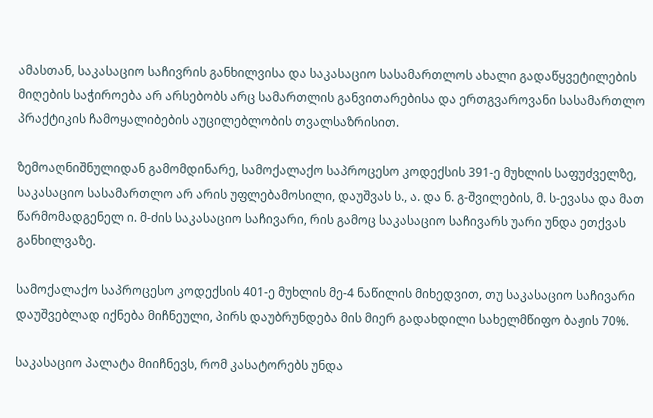ამასთან, საკასაციო საჩივრის განხილვისა და საკასაციო სასამართლოს ახალი გადაწყვეტილების მიღების საჭიროება არ არსებობს არც სამართლის განვითარებისა და ერთგვაროვანი სასამართლო პრაქტიკის ჩამოყალიბების აუცილებლობის თვალსაზრისით.

ზემოაღნიშნულიდან გამომდინარე, სამოქალაქო საპროცესო კოდექსის 391-ე მუხლის საფუძველზე, საკასაციო სასამართლო არ არის უფლებამოსილი, დაუშვას ს., ა. და ნ. გ-შვილების, მ. ს-ევასა და მათ წარმომადგენელ ი. მ-ძის საკასაციო საჩივარი, რის გამოც საკასაციო საჩივარს უარი უნდა ეთქვას განხილვაზე.

სამოქალაქო საპროცესო კოდექსის 401-ე მუხლის მე-4 ნაწილის მიხედვით, თუ საკასაციო საჩივარი დაუშვებლად იქნება მიჩნეული, პირს დაუბრუნდება მის მიერ გადახდილი სახელმწიფო ბაჟის 70%.

საკასაციო პალატა მიიჩნევს, რომ კასატორებს უნდა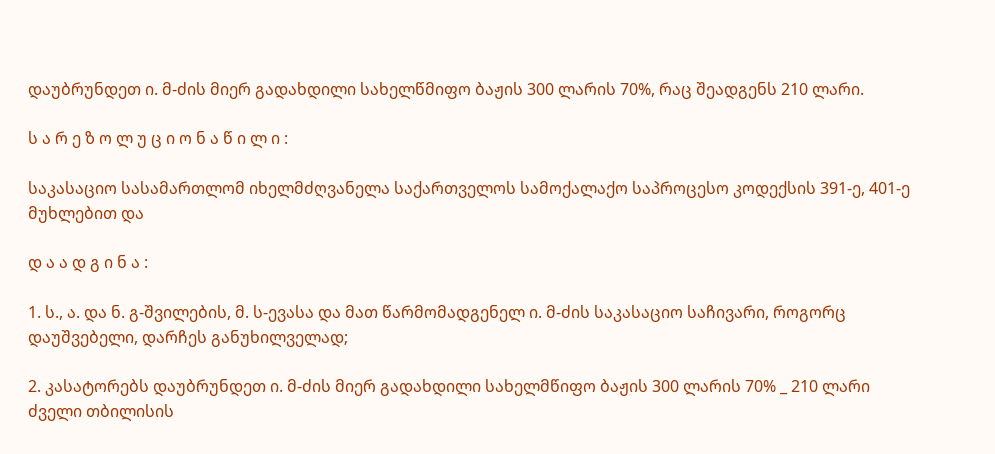დაუბრუნდეთ ი. მ-ძის მიერ გადახდილი სახელწმიფო ბაჟის 300 ლარის 70%, რაც შეადგენს 210 ლარი.

ს ა რ ე ზ ო ლ უ ც ი ო ნ ა წ ი ლ ი :

საკასაციო სასამართლომ იხელმძღვანელა საქართველოს სამოქალაქო საპროცესო კოდექსის 391-ე, 401-ე მუხლებით და

დ ა ა დ გ ი ნ ა :

1. ს., ა. და ნ. გ-შვილების, მ. ს-ევასა და მათ წარმომადგენელ ი. მ-ძის საკასაციო საჩივარი, როგორც დაუშვებელი, დარჩეს განუხილველად;

2. კასატორებს დაუბრუნდეთ ი. მ-ძის მიერ გადახდილი სახელმწიფო ბაჟის 300 ლარის 70% _ 210 ლარი ძველი თბილისის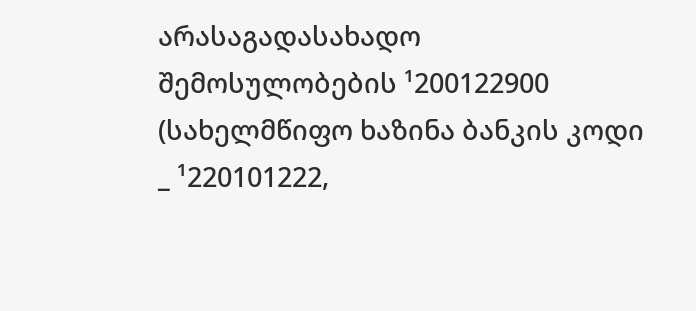არასაგადასახადო შემოსულობების ¹200122900 (სახელმწიფო ხაზინა ბანკის კოდი _ ¹220101222,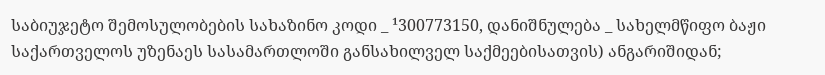საბიუჯეტო შემოსულობების სახაზინო კოდი _ ¹300773150, დანიშნულება _ სახელმწიფო ბაჟი საქართველოს უზენაეს სასამართლოში განსახილველ საქმეებისათვის) ანგარიშიდან;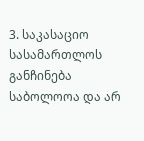3. საკასაციო სასამართლოს განჩინება საბოლოოა და არ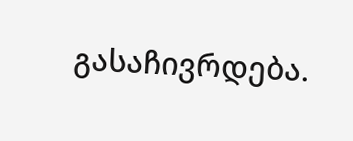გასაჩივრდება.